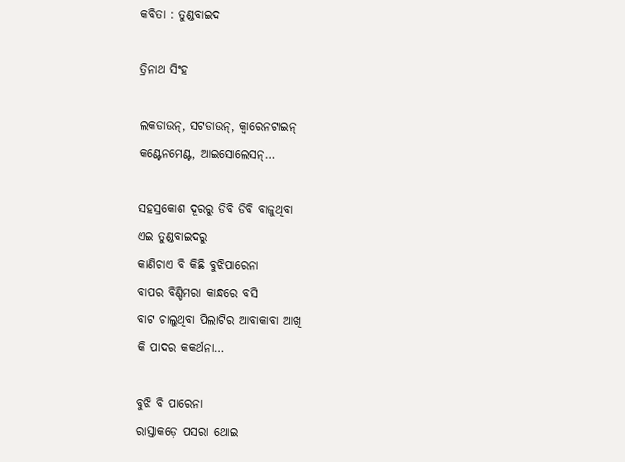କବିତା : ତୁଣ୍ଡବାଇଦ

ତ୍ରିନାଥ ସିଂହ

ଲକଡାଉନ୍, ସଟଡାଉନ୍, କ୍ୱାରେନଟାଇନ୍‌
କଣ୍ଟେନମେଣ୍ଟ, ଆଇସୋଲେସନ୍…

ସହସ୍ରକୋଶ ଦୂରରୁ ଡିବି ଡିବି ବାଜୁଥିବା
ଏଇ ତୁଣ୍ଡବାଇଦରୁ
କାଣିଚାଏ ବି କିଛି ବୁଝିପାରେନା
ବାପର ବିଣ୍ଡିମରା କାନ୍ଧରେ ବସି
ବାଟ ଚାଲୁଥିବା ପିଲାଟିର ଆବାକାବା ଆଖି
କି ପାଦର କକର୍ଥନା…

ବୁଝି ବି ପାରେନା
ରାସ୍ତାକଡ଼େ ପସରା ଥୋଇ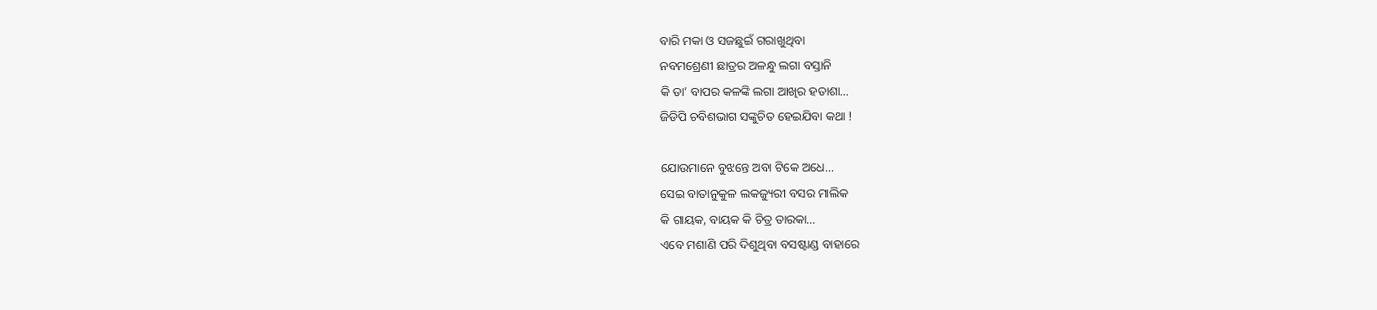ବାରି ମକା ଓ ସଜଛୁଇଁ ଗରାଖୁଥିବା
ନବମଶ୍ରେଣୀ ଛାତ୍ରର ଅଳନ୍ଧୁ ଲଗା ବସ୍ତାନି
କି ତା’ ବାପର କଳଙ୍କି ଲଗା ଆଖିର ହତାଶା…
ଜିଡିପି ଚବିଶଭାଗ ସଙ୍କୁଚିତ ହେଇଯିବା କଥା !

ଯୋଉମାନେ ବୁଝନ୍ତେ ଅବା ଟିକେ ଅଧେ…
ସେଇ ବାତାନୁକୁଳ ଲକଜ୍ୟୁରୀ ବସର ମାଲିକ
କି ଗାୟକ, ବାୟକ କି ଚିତ୍ର ତାରକା…
ଏବେ ମଶାଣି ପରି ଦିଶୁଥିବା ବସଷ୍ଟାଣ୍ଡ ବାହାରେ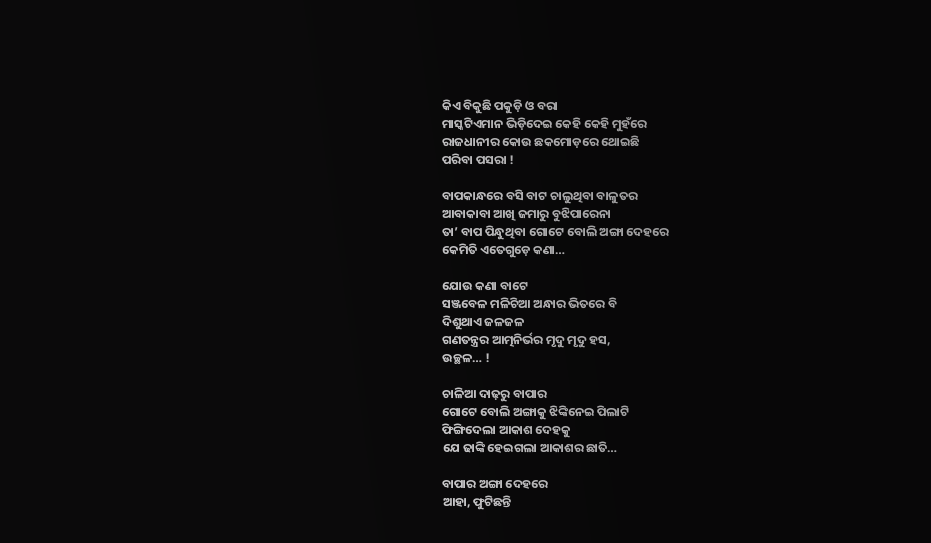କିଏ ବିକୁଛି ପକୁଡ଼ି ଓ ବରା
ମାସ୍କଟିଏମାନ ଭିଡ଼ିଦେଇ କେହି କେହି ମୁହଁରେ
ରାଜଧାନୀର କୋଉ ଛକମୋଡ଼ରେ ଥୋଇଛି
ପରିବା ପସରା !

ବାପକାନ୍ଧରେ ବସି ବାଟ ଚାଲୁଥିବା ବାଳୁତର
ଆବାକାବା ଆଖି ଜମାରୁ ବୁଝିପାରେନା
ତା’ ବାପ ପିନ୍ଧୁଥିବା ଗୋଟେ ବୋଲି ଅଙ୍ଗା ଦେହରେ
କେମିତି ଏତେଗୁଡ଼େ କଣା…

ଯୋଉ କଣା ବାଟେ
ସଞ୍ଜବେଳ ମଳିଚିଆ ଅନ୍ଧାର ଭିତରେ ବି
ଦିଶୁଥାଏ ଜଳଜଳ
ଗଣତନ୍ତ୍ରର ଆତ୍ମନିର୍ଭର ମୃଦୁ ମୃଦୁ ହସ,
ଉଚ୍ଛଳ… !

ଚାଳିଆ ଦାଢ଼ରୁ ବାପାର
ଗୋଟେ ବୋଲି ଅଙ୍ଗାକୁ ଝିଙ୍କିନେଇ ପିଲାଟି
ଫିଙ୍ଗିଦେଲା ଆକାଶ ଦେହକୁ
ଯେ ଢାଙ୍କି ହେଇଗଲା ଆକାଶର ଛାତି…

ବାପାର ଅଙ୍ଗା ଦେହରେ
ଆହା, ଫୁଟିଛନ୍ତି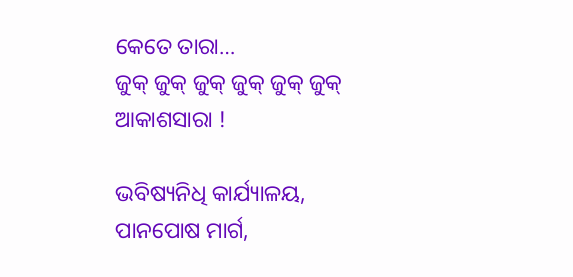କେତେ ତାରା…
ଜୁକ୍ ଜୁକ୍ ଜୁକ୍ ଜୁକ୍ ଜୁକ୍ ଜୁକ୍
ଆକାଶସାରା !

ଭବିଷ୍ୟନିଧି କାର୍ଯ୍ୟାଳୟ,
ପାନପୋଷ ମାର୍ଗ,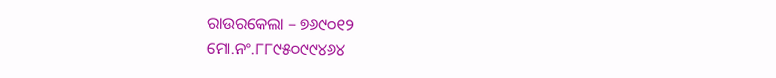ରାଉରକେଲା – ୭୬୯୦୧୨
ମୋ.ନଂ.୮୮୯୫୦୯୯୪୬୪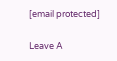[email protected]

Leave A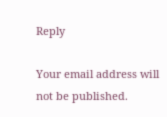Reply

Your email address will not be published.